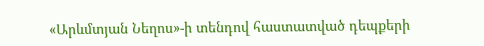«Արևմտյան Նեղոս»-ի տենդով հաստատված դեպքերի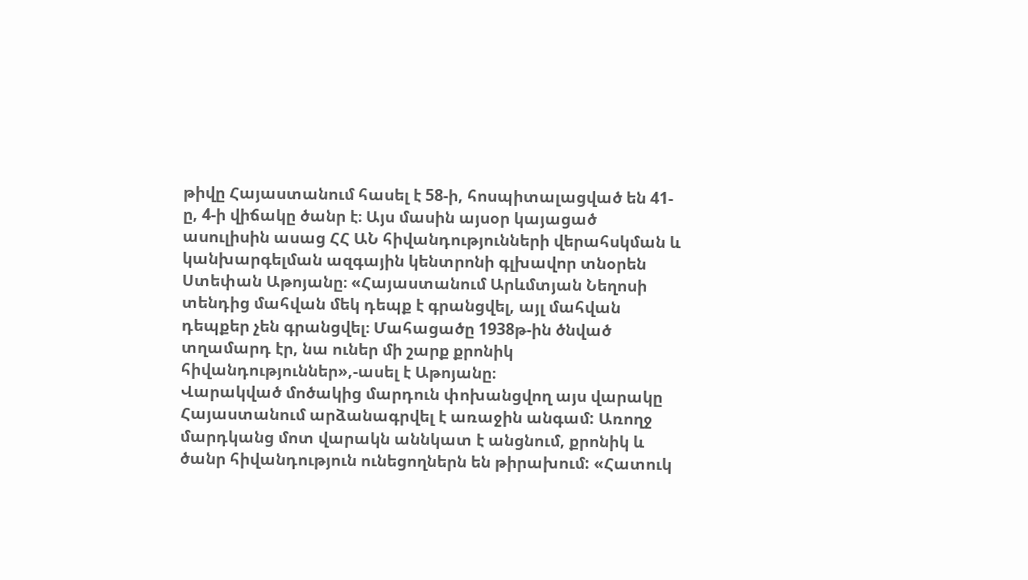թիվը Հայաստանում հասել է 58-ի, հոսպիտալացված են 41-ը, 4-ի վիճակը ծանր է։ Այս մասին այսօր կայացած ասուլիսին ասաց ՀՀ ԱՆ հիվանդությունների վերահսկման և կանխարգելման ազգային կենտրոնի գլխավոր տնօրեն Ստեփան Աթոյանը։ «Հայաստանում Արևմտյան Նեղոսի տենդից մահվան մեկ դեպք է գրանցվել, այլ մահվան դեպքեր չեն գրանցվել։ Մահացածը 1938թ-ին ծնված տղամարդ էր, նա ուներ մի շարք քրոնիկ հիվանդություններ»,-ասել է Աթոյանը։
Վարակված մոծակից մարդուն փոխանցվող այս վարակը Հայաստանում արձանագրվել է առաջին անգամ: Առողջ մարդկանց մոտ վարակն աննկատ է անցնում, քրոնիկ և ծանր հիվանդություն ունեցողներն են թիրախում: «Հատուկ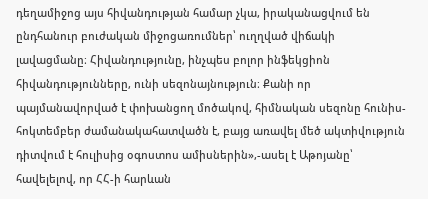դեղամիջոց այս հիվանդության համար չկա, իրականացվում են ընդհանուր բուժական միջոցառումներ՝ ուղղված վիճակի լավացմանը։ Հիվանդությունը, ինչպես բոլոր ինֆեկցիոն հիվանդությունները, ունի սեզոնայնություն։ Քանի որ պայմանավորված է փոխանցող մոծակով, հիմնական սեզոնը հունիս-հոկտեմբեր ժամանակահատվածն է, բայց առավել մեծ ակտիվություն դիտվում է հուլիսից օգոստոս ամիսներին»,-ասել է Աթոյանը՝ հավելելով, որ ՀՀ-ի հարևան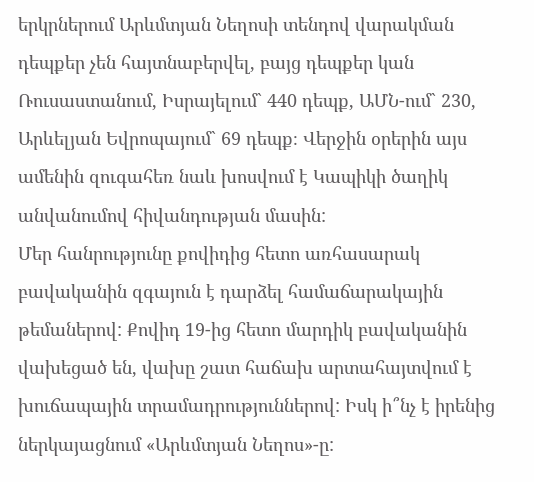երկրներում Արևմտյան Նեղոսի տենդով վարակման դեպքեր չեն հայտնաբերվել, բայց դեպքեր կան Ռուսաստանում, Իսրայելում` 440 դեպք, ԱՄՆ-ում` 230, Արևելյան Եվրոպայում` 69 դեպք։ Վերջին օրերին այս ամենին զուգահեռ նաև խոսվում է Կապիկի ծաղիկ անվանումով հիվանդության մասին:
Մեր հանրությունը քովիդից հետո առհասարակ բավականին զգայուն է դարձել համաճարակային թեմաներով: Քովիդ 19-ից հետո մարդիկ բավականին վախեցած են, վախը շատ հաճախ արտահայտվում է խուճապային տրամադրություններով: Իսկ ի՞նչ է իրենից ներկայացնում «Արևմտյան Նեղոս»-ը: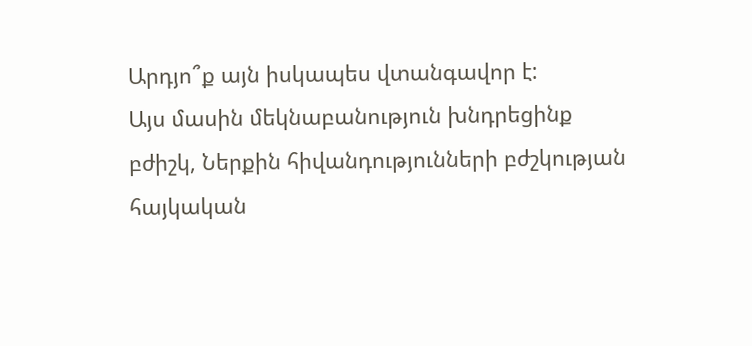Արդյո՞ք այն իսկապես վտանգավոր է:
Այս մասին մեկնաբանություն խնդրեցինք բժիշկ, Ներքին հիվանդությունների բժշկության հայկական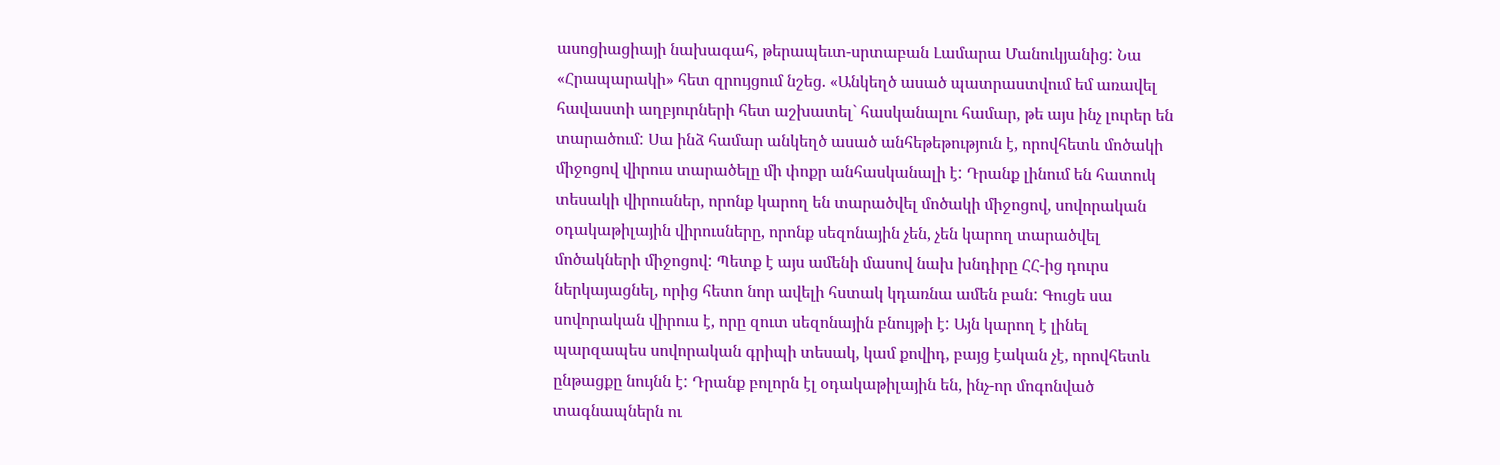ասոցիացիայի նախագահ, թերապեւտ-սրտաբան Լամարա Մանուկյանից: Նա «Հրապարակի» հետ զրույցում նշեց. «Անկեղծ ասած պատրաստվում եմ առավել հավաստի աղբյուրների հետ աշխատել` հասկանալու համար, թե այս ինչ լուրեր են տարածում: Սա ինձ համար անկեղծ ասած անհեթեթություն է, որովհետև մոծակի միջոցով վիրուս տարածելը մի փոքր անհասկանալի է: Դրանք լինում են հատուկ տեսակի վիրուսներ, որոնք կարող են տարածվել մոծակի միջոցով, սովորական օդակաթիլային վիրուսները, որոնք սեզոնային չեն, չեն կարող տարածվել մոծակների միջոցով: Պետք է այս ամենի մասով նախ խնդիրը ՀՀ-ից դուրս ներկայացնել, որից հետո նոր ավելի հստակ կդառնա ամեն բան: Գուցե սա սովորական վիրուս է, որը զուտ սեզոնային բնույթի է: Այն կարող է լինել պարզապես սովորական գրիպի տեսակ, կամ քովիդ, բայց էական չէ, որովհետև ընթացքը նույնն է: Դրանք բոլորն էլ օդակաթիլային են, ինչ-որ մոգոնված տագնապներն ու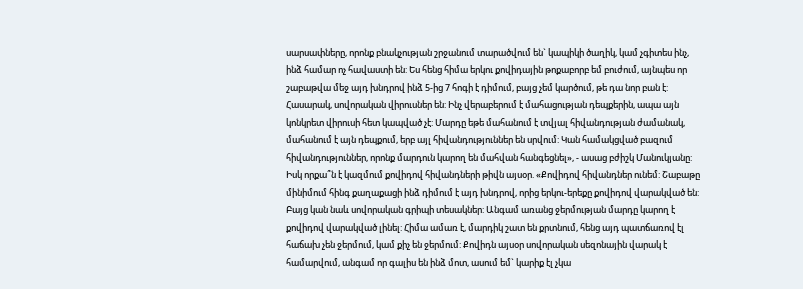սարսափները, որոնք բնակչության շրջանում տարածվում են` կապիկի ծաղիկ, կամ չգիտես ինչ, ինձ համար ոչ հավաստի են: Ես հենց հիմա երկու քովիդային թոքաբորբ եմ բուժում, այնպես որ շաբաթվա մեջ այդ խնդրով ինձ 5-ից 7 հոգի է դիմում, բայց չեմ կարծում, թե դա նոր բան է: Հասարակ, սովորական վիրուսներ են: Ինչ վերաբերում է մահացության դեպքերին, ապա այն կոնկրետ վիրուսի հետ կապված չէ: Մարդը եթե մահանում է տվյալ հիվանդության ժամանակ, մահանում է այն դեպքում, երբ այլ հիվանդություններ են սրվում: Կան համակցված բազում հիվանդություններ, որոնք մարդուն կարող են մահվան հանգեցնել», - ասաց բժիշկ Մանուկյանը:
Իսկ որքա՞ն է կազմում քովիդով հիվանդների թիվն այսօր. «Քովիդով հիվանդներ ունեմ: Շաբաթը մինիմում հինգ քաղաքացի ինձ դիմում է այդ խնդրով, որից երկու-երեքը քովիդով վարակված են: Բայց կան նաև սովորական գրիպի տեսակներ: Անգամ առանց ջերմության մարդը կարող է քովիդով վարակված լինել: Հիմա ամառ է, մարդիկ շատ են քրտնում, հենց այդ պատճառով էլ հաճախ չեն ջերմում, կամ քիչ են ջերմում: Քովիդն այսօր սովորական սեզոնային վարակ է համարվում, անգամ որ գալիս են ինձ մոտ, ասում եմ` կարիք էլ չկա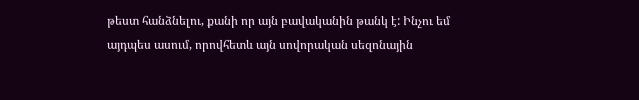թեստ հանձնելու, քանի որ այն բավականին թանկ է: Ինչու եմ այդպես ասում, որովհետև այն սովորական սեզոնային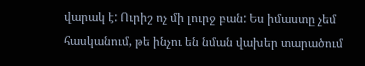վարակ է: Ուրիշ ոչ մի լուրջ բան: Ես իմաստը չեմ հասկանում, թե ինչու են նման վախեր տարածում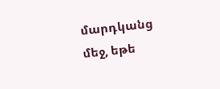մարդկանց մեջ, եթե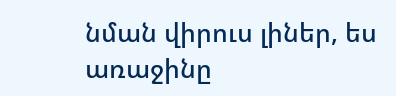նման վիրուս լիներ, ես առաջինը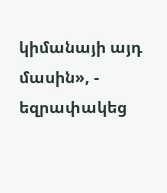կիմանայի այդ մասին», - եզրափակեց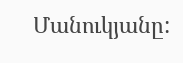Մանուկյանը: